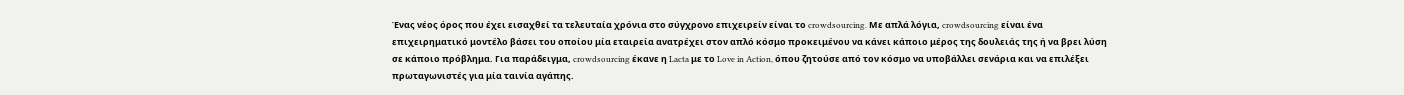Ένας νέος όρος που έχει εισαχθεί τα τελευταία χρόνια στο σύγχρονο επιχειρείν είναι το crowdsourcing. Με απλά λόγια, crowdsourcing είναι ένα επιχειρηματικό μοντέλο βάσει του οποίου μία εταιρεία ανατρέχει στον απλό κόσμο προκειμένου να κάνει κάποιο μέρος της δουλειάς της ή να βρει λύση σε κάποιο πρόβλημα. Για παράδειγμα, crowdsourcing έκανε η Lacta με το Love in Action, όπου ζητούσε από τον κόσμο να υποβάλλει σενάρια και να επιλέξει πρωταγωνιστές για μία ταινία αγάπης.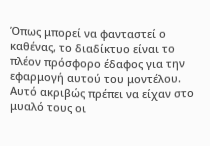Όπως μπορεί να φανταστεί ο καθένας, το διαδίκτυο είναι το πλέον πρόσφορο έδαφος για την εφαρμογή αυτού του μοντέλου. Αυτό ακριβώς πρέπει να είχαν στο μυαλό τους οι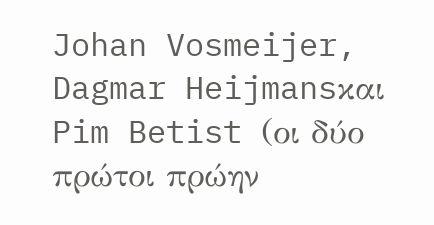Johan Vosmeijer, Dagmar Heijmansκαι Pim Betist (οι δύο πρώτοι πρώην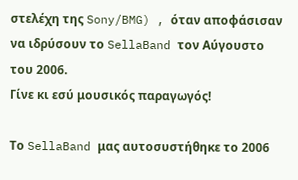στελέχη της Sony/BMG) , όταν αποφάσισαν να ιδρύσουν το SellaBand τον Αύγουστο του 2006.
Γίνε κι εσύ μουσικός παραγωγός!

Το SellaBand μας αυτοσυστήθηκε το 2006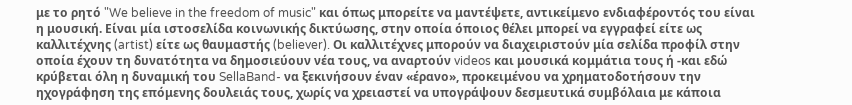με το ρητό "We believe in the freedom of music" και όπως μπορείτε να μαντέψετε, αντικείμενο ενδιαφέροντός του είναι η μουσική. Είναι μία ιστοσελίδα κοινωνικής δικτύωσης, στην οποία όποιος θέλει μπορεί να εγγραφεί είτε ως καλλιτέχνης (artist) είτε ως θαυμαστής (believer). Οι καλλιτέχνες μπορούν να διαχειριστούν μία σελίδα προφίλ στην οποία έχουν τη δυνατότητα να δημοσιεύουν νέα τους, να αναρτούν videos και μουσικά κομμάτια τους ή -και εδώ κρύβεται όλη η δυναμική του SellaBand- να ξεκινήσουν έναν «έρανο», προκειμένου να χρηματοδοτήσουν την ηχογράφηση της επόμενης δουλειάς τους, χωρίς να χρειαστεί να υπογράψουν δεσμευτικά συμβόλαια με κάποια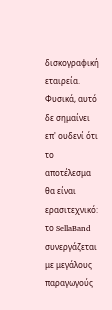δισκογραφική εταιρεία.
Φυσικά, αυτό δε σημαίνει επ' ουδενί ότι το αποτέλεσμα θα είναι ερασιτεχνικό: το SellaBand συνεργάζεται με μεγάλους παραγωγούς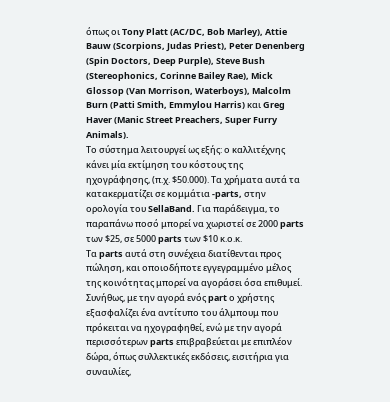όπως οι Tony Platt (AC/DC, Bob Marley), Attie Bauw (Scorpions, Judas Priest), Peter Denenberg (Spin Doctors, Deep Purple), Steve Bush (Stereophonics, Corinne Bailey Rae), Mick Glossop (Van Morrison, Waterboys), Malcolm Burn (Patti Smith, Emmylou Harris) και Greg Haver (Manic Street Preachers, Super Furry Animals).
Το σύστημα λειτουργεί ως εξής: ο καλλιτέχνης κάνει μία εκτίμηση του κόστους της ηχογράφησης, (π.χ. $50.000). Τα χρήματα αυτά τα κατακερματίζει σε κομμάτια -parts, στην ορολογία του SellaBand. Για παράδειγμα, το παραπάνω ποσό μπορεί να χωριστεί σε 2000 parts των $25, σε 5000 parts των $10 κ.ο.κ.
Τα parts αυτά στη συνέχεια διατίθενται προς πώληση, και οποιοδήποτε εγγεγραμμένο μέλος της κοινότητας μπορεί να αγοράσει όσα επιθυμεί. Συνήθως, με την αγορά ενός part ο χρήστης εξασφαλίζει ένα αντίτυπο του άλμπουμ που πρόκειται να ηχογραφηθεί, ενώ με την αγορά περισσότερων parts επιβραβεύεται με επιπλέον δώρα, όπως συλλεκτικές εκδόσεις, εισιτήρια για συναυλίες,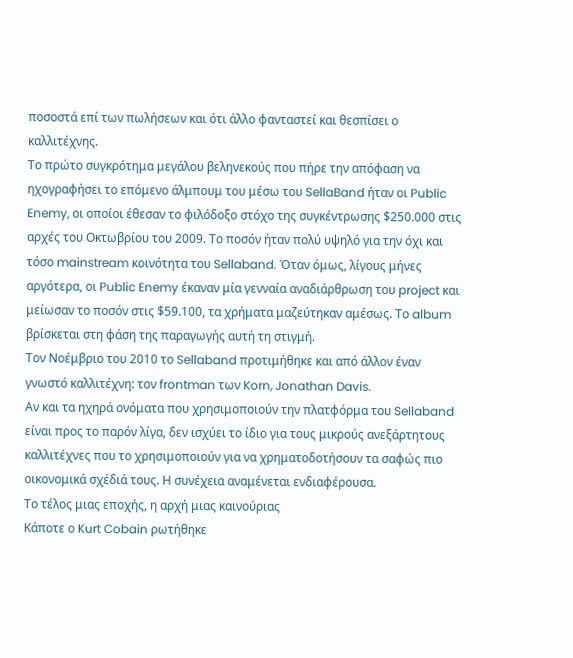ποσοστά επί των πωλήσεων και ότι άλλο φανταστεί και θεσπίσει ο καλλιτέχνης.
Το πρώτο συγκρότημα μεγάλου βεληνεκούς που πήρε την απόφαση να ηχογραφήσει το επόμενο άλμπουμ του μέσω του SellaBand ήταν οι Public Enemy, οι οποίοι έθεσαν το φιλόδοξο στόχο της συγκέντρωσης $250.000 στις αρχές του Οκτωβρίου του 2009. Το ποσόν ήταν πολύ υψηλό για την όχι και τόσο mainstream κοινότητα του Sellaband. Όταν όμως, λίγους μήνες αργότερα, οι Public Enemy έκαναν μία γενναία αναδιάρθρωση του project και μείωσαν το ποσόν στις $59.100, τα χρήματα μαζεύτηκαν αμέσως. Το album βρίσκεται στη φάση της παραγωγής αυτή τη στιγμή.
Τον Νοέμβριο του 2010 το Sellaband προτιμήθηκε και από άλλον έναν γνωστό καλλιτέχνη: τον frontman των Korn, Jonathan Davis.
Αν και τα ηχηρά ονόματα που χρησιμοποιούν την πλατφόρμα του Sellaband είναι προς το παρόν λίγα, δεν ισχύει το ίδιο για τους μικρούς ανεξάρτητους καλλιτέχνες που το χρησιμοποιούν για να χρηματοδοτήσουν τα σαφώς πιο οικονομικά σχέδιά τους. Η συνέχεια αναμένεται ενδιαφέρουσα.
Το τέλος μιας εποχής, η αρχή μιας καινούριας
Κάποτε ο Kurt Cobain ρωτήθηκε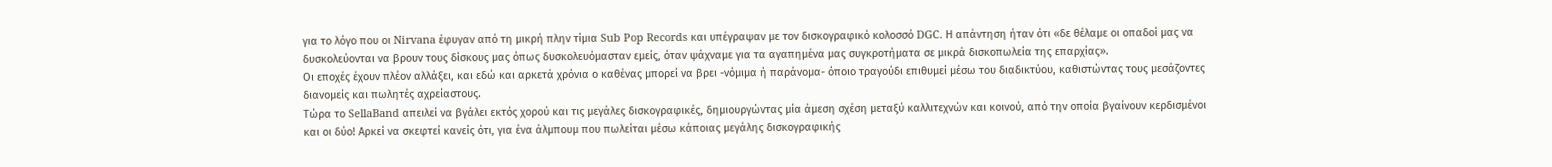για το λόγο που οι Nirvana έφυγαν από τη μικρή πλην τίμια Sub Pop Records και υπέγραψαν με τον δισκογραφικό κολοσσό DGC. Η απάντηση ήταν ότι «δε θέλαμε οι οπαδοί μας να δυσκολεύονται να βρουν τους δίσκους μας όπως δυσκολευόμασταν εμείς, όταν ψάχναμε για τα αγαπημένα μας συγκροτήματα σε μικρά δισκοπωλεία της επαρχίας».
Οι εποχές έχουν πλέον αλλάξει, και εδώ και αρκετά χρόνια ο καθένας μπορεί να βρει -νόμιμα ή παράνομα- όποιο τραγούδι επιθυμεί μέσω του διαδικτύου, καθιστώντας τους μεσάζοντες διανομείς και πωλητές αχρείαστους.
Τώρα το SellaBand απειλεί να βγάλει εκτός χορού και τις μεγάλες δισκογραφικές, δημιουργώντας μία άμεση σχέση μεταξύ καλλιτεχνών και κοινού, από την οποία βγαίνουν κερδισμένοι και οι δύο! Αρκεί να σκεφτεί κανείς ότι, για ένα άλμπουμ που πωλείται μέσω κάποιας μεγάλης δισκογραφικής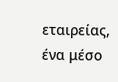εταιρείας, ένα μέσο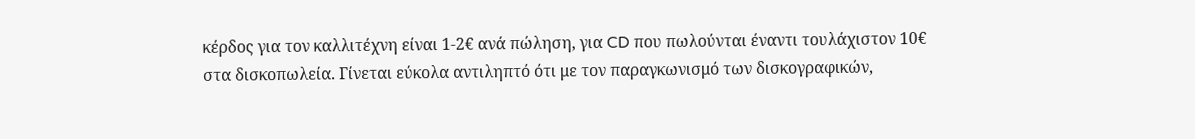κέρδος για τον καλλιτέχνη είναι 1-2€ ανά πώληση, για CD που πωλούνται έναντι τουλάχιστον 10€ στα δισκοπωλεία. Γίνεται εύκολα αντιληπτό ότι με τον παραγκωνισμό των δισκογραφικών,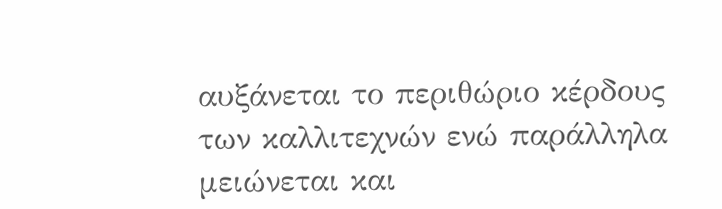αυξάνεται το περιθώριο κέρδους των καλλιτεχνών ενώ παράλληλα μειώνεται και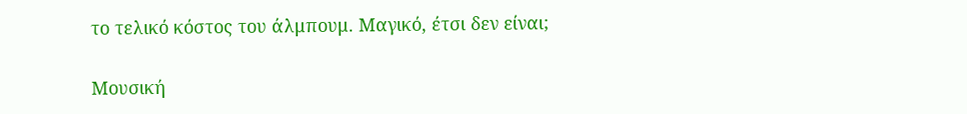το τελικό κόστος του άλμπουμ. Μαγικό, έτσι δεν είναι;

Μουσική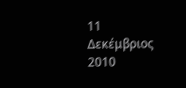11 Δεκέμβριος 2010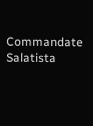Commandate Salatista